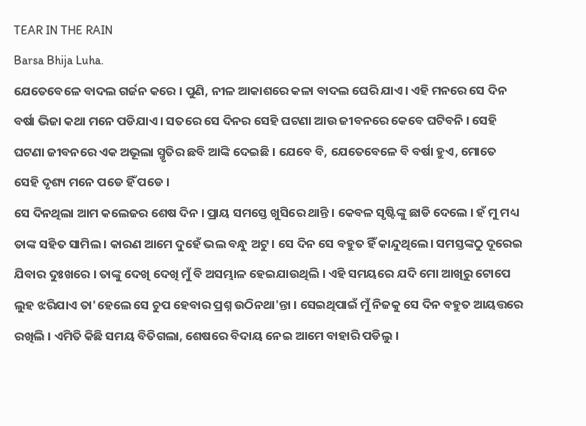TEAR IN THE RAIN
Barsa Bhija Luha.
ଯେତେବେଳେ ବାଦଲ ଗର୍ଜନ କରେ । ପୁଣି, ନୀଳ ଆକାଶରେ କଳା ବାଦଲ ଘେରି ଯାଏ। ଏହି ମନରେ ସେ ଦିନ ବର୍ଷା ଭିଜା କଥା ମନେ ପଡିଯାଏ । ସତରେ ସେ ଦିନର ସେହି ଘଟଣା ଆଉ ଜୀବନରେ କେବେ ଘଟିବନି । ସେହି ଘଟଣା ଜୀବନରେ ଏକ ଅଭୂଲା ସ୍ମୃତିର ଛବି ଆଙ୍କି ଦେଇଛି । ଯେବେ ବି, ଯେତେବେଳେ ବି ବର୍ଷା ହୁଏ, ମୋତେ ସେହି ଦୃଶ୍ୟ ମନେ ପଡେ ହିଁ ପଡେ ।
ସେ ଦିନଥିଲା ଆମ କଲେଜର ଶେଷ ଦିନ । ପ୍ରାୟ ସମସ୍ତେ ଖୁସିରେ ଥାନ୍ତି । କେବଳ ସୃଷ୍ଟିଙ୍କୁ ଛାଡି ଦେଲେ । ହଁ ମୁ ମଧ୍ୟ ତାଙ୍କ ସହିତ ସାମିଲ । କାରଣ ଆମେ ଦୁହେଁ ଭଲ ବନ୍ଧୁ ଅଟୁ । ସେ ଦିନ ସେ ବହୁତ ହିଁ କାନ୍ଦୁଥିଲେ। ସମସ୍ତଙ୍କଠୁ ଦୂରେଇ ଯିବାର ଦୁଃଖରେ । ତାଙ୍କୁ ଦେଖି ଦେଖି ମୁଁ ବି ଅସମ୍ଭାଳ ହେଇଯାଉଥିଲି । ଏହି ସମୟରେ ଯଦି ମୋ ଆଖିରୁ ଟୋପେ ଲୁହ ଝରିଯାଏ ତା'ହେଲେ ସେ ଚୁପ ହେବାର ପ୍ରଶ୍ନ ଉଠିନଥା'ନ୍ତା । ସେଇଥିପାଇଁ ମୁଁ ନିଜକୁ ସେ ଦିନ ବହୁତ ଆୟତ୍ତରେ ରଖିଲି । ଏମିତି କିଛି ସମୟ ବିତିଗଲା, ଶେଷରେ ବିଦାୟ ନେଇ ଆମେ ବାହାରି ପଡିଲୁ ।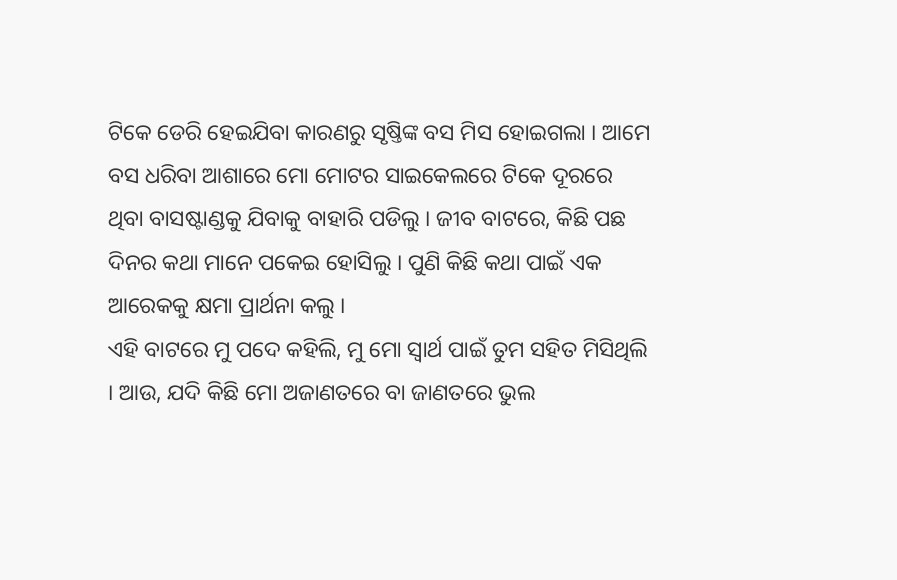ଟିକେ ଡେରି ହେଇଯିବା କାରଣରୁ ସୃଷ୍ତିଙ୍କ ବସ ମିସ ହୋଇଗଲା । ଆମେ ବସ ଧରିବା ଆଶାରେ ମୋ ମୋଟର ସାଇକେଲରେ ଟିକେ ଦୂରରେ ଥିବା ବାସଷ୍ଟାଣ୍ଡକୁ ଯିବାକୁ ବାହାରି ପଡିଲୁ । ଜୀବ ବାଟରେ, କିଛି ପଛ ଦିନର କଥା ମାନେ ପକେଇ ହୋସିଲୁ । ପୁଣି କିଛି କଥା ପାଇଁ ଏକ ଆରେକକୁ କ୍ଷମା ପ୍ରାର୍ଥନା କଲୁ ।
ଏହି ବାଟରେ ମୁ ପଦେ କହିଲି, ମୁ ମୋ ସ୍ଵାର୍ଥ ପାଇଁ ତୁମ ସହିତ ମିସିଥିଲି । ଆଉ, ଯଦି କିଛି ମୋ ଅଜାଣତରେ ବା ଜାଣତରେ ଭୁଲ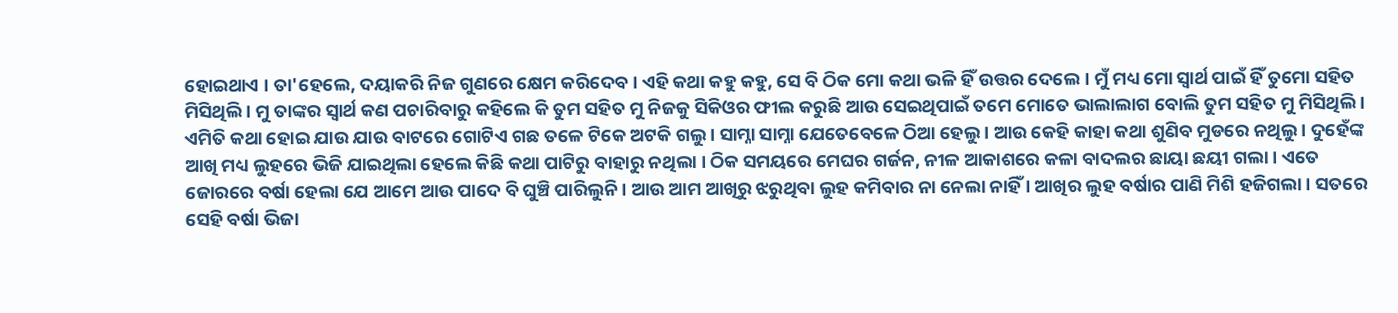ହୋଇଥାଏ । ତା'ହେଲେ, ଦୟାକରି ନିଜ ଗୁଣରେ କ୍ଷେମ କରିଦେବ । ଏହି କଥା କହୁ କହୁ, ସେ ବି ଠିକ ମୋ କଥା ଭଳି ହିଁ ଉତ୍ତର ଦେଲେ। ମୁଁ ମଧ୍ୟ ମୋ ସ୍ଵାର୍ଥ ପାଇଁ ହିଁ ତୁମୋ ସହିତ ମିସିଥିଲି । ମୁ ତାଙ୍କର ସ୍ଵାର୍ଥ କଣ ପଚାରିବାରୁ କହିଲେ କି ତୁମ ସହିତ ମୁ ନିଜକୁ ସିକିଓର ଫୀଲ କରୁଛି ଆଉ ସେଇଥିପାଇଁ ତମେ ମୋତେ ଭାଲାଲାଗ ବୋଲି ତୁମ ସହିତ ମୁ ମିସିଥିଲି ।
ଏମିତି କଥା ହୋଇ ଯାଉ ଯାଉ ବାଟରେ ଗୋଟିଏ ଗଛ ତଳେ ଟିକେ ଅଟକି ଗଲୁ । ସାମ୍ନା ସାମ୍ନା ଯେତେବେଳେ ଠିଆ ହେଲୁ । ଆଉ କେହି କାହା କଥା ଶୁଣିବ ମୁଡରେ ନଥିଲୁ । ଦୁହେଁଙ୍କ ଆଖି ମଧ୍ୟ ଲୁହରେ ଭିଜି ଯାଇଥିଲା ହେଲେ କିଛି କଥା ପାଟିରୁ ବାହାରୁ ନଥିଲା । ଠିକ ସମୟରେ ମେଘର ଗର୍ଜନ, ନୀଳ ଆକାଶରେ କଳା ବାଦଲର ଛାୟା ଛୟୀ ଗଲା । ଏତେ ଜୋରରେ ବର୍ଷା ହେଲା ଯେ ଆମେ ଆଉ ପାଦେ ବି ଘୁଞ୍ଚି ପାରିଲୁନି । ଆଉ ଆମ ଆଖିରୁ ଝରୁଥିବା ଲୁହ କମିବାର ନା ନେଲା ନାହିଁ । ଆଖିର ଲୁହ ବର୍ଷାର ପାଣି ମିଶି ହଜିଗଲା । ସତରେ ସେହି ବର୍ଷା ଭିଜା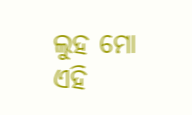ଲୁହ ମୋ ଏହି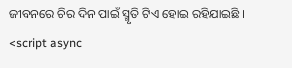ଜୀବନରେ ଚିର ଦିନ ପାଇଁ ସ୍ମୃତି ଟିଏ ହୋଇ ରହିଯାଇଛି ।
<script async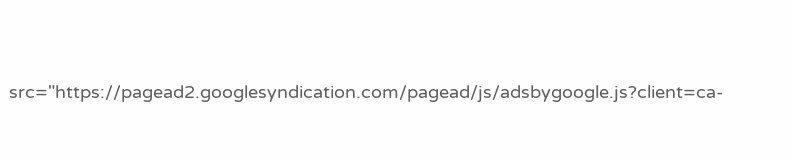src="https://pagead2.googlesyndication.com/pagead/js/adsbygoogle.js?client=ca-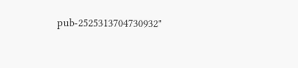pub-2525313704730932"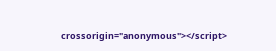crossorigin="anonymous"></script>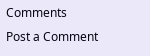Comments
Post a Comment